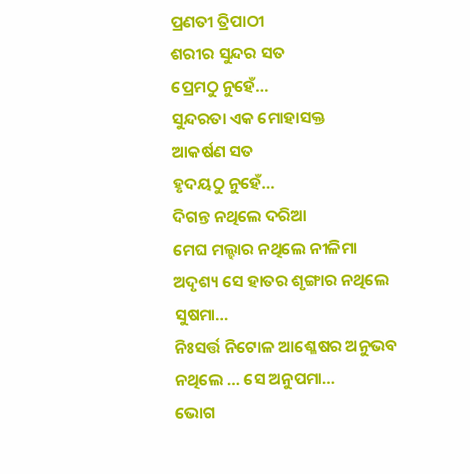ପ୍ରଣତୀ ତ୍ରିପାଠୀ
ଶରୀର ସୁନ୍ଦର ସତ
ପ୍ରେମଠୁ ନୁହେଁ…
ସୁନ୍ଦରତା ଏକ ମୋହାସକ୍ତ
ଆକର୍ଷଣ ସତ
ହୃଦୟଠୁ ନୁହେଁ…
ଦିଗନ୍ତ ନଥିଲେ ଦରିଆ
ମେଘ ମଲ୍ହାର ନଥିଲେ ନୀଳିମା
ଅଦୃଶ୍ୟ ସେ ହାତର ଶୃଙ୍ଗାର ନଥିଲେ ସୁଷମା…
ନିଃସର୍ତ୍ତ ନିଟୋଳ ଆଶ୍ଳେଷର ଅନୁଭବ ନଥିଲେ … ସେ ଅନୁପମା…
ଭୋଗ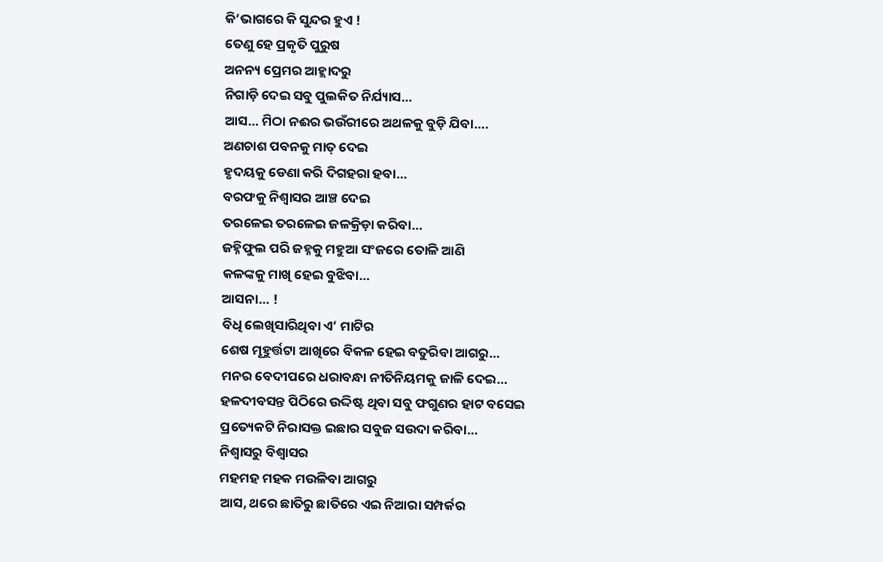କି’ଭାଗରେ କି ସୁନ୍ଦର ହୁଏ !
ତେଣୁ ହେ ପ୍ରକୃତି ପୁରୁଷ
ଅନନ୍ୟ ପ୍ରେମର ଆହ୍ଲାଦରୁ
ନିଗାଡ଼ି ଦେଇ ସବୁ ପୁଲକିତ ନିର୍ଯ୍ୟାସ…
ଆସ… ମିଠା ନଈର ଭଉଁରୀରେ ଅଥଳକୁ ବୁଡ଼ି ଯିବା….
ଅଣଚାଶ ପବନକୁ ମାତ୍ ଦେଇ
ହୃଦୟକୁ ଡେଣା କରି ଦିଗହରା ହବା…
ବରଫକୁ ନିଶ୍ୱାସର ଆଞ୍ଚ ଦେଇ
ତରଳେଇ ତରଳେଇ ଜଳକ୍ରିଡ଼ା କରିବା…
ଜହ୍ନିଫୁଲ ପରି ଜହ୍ନକୁ ମହୁଆ ସଂଜରେ ତୋଳି ଆଣି
କଳଙ୍କକୁ ମାଖି ହେଇ ବୁଝିବା…
ଆସନା… !
ବିଧି ଲେଖିସାରିଥିବା ଏ’ ମାଟିର
ଶେଷ ମୂହୁର୍ତ୍ତଟା ଆଖିରେ ବିକଳ ହେଇ ବତୁରିବା ଆଗରୁ…
ମନର ବେଦୀପରେ ଧରାବନ୍ଧା ନୀତିନିୟମକୁ ଜାଳି ଦେଇ…
ହଳଦୀବସନ୍ତ ପିଠିରେ ଉଦ୍ଦିଷ୍ଟ ଥିବା ସବୁ ଫଗୁଣର ହାଟ ବସେଇ
ପ୍ରତ୍ୟେକଟି ନିରାସକ୍ତ ଇଛାର ସବୁଜ ସଉଦା କରିବା…
ନିଶ୍ୱାସରୁ ବିଶ୍ୱାସର
ମହମହ ମହକ ମଉଳିବା ଆଗରୁ
ଆସ, ଥରେ ଛାତିରୁ ଛାତିରେ ଏଇ ନିଆରା ସମ୍ପର୍କର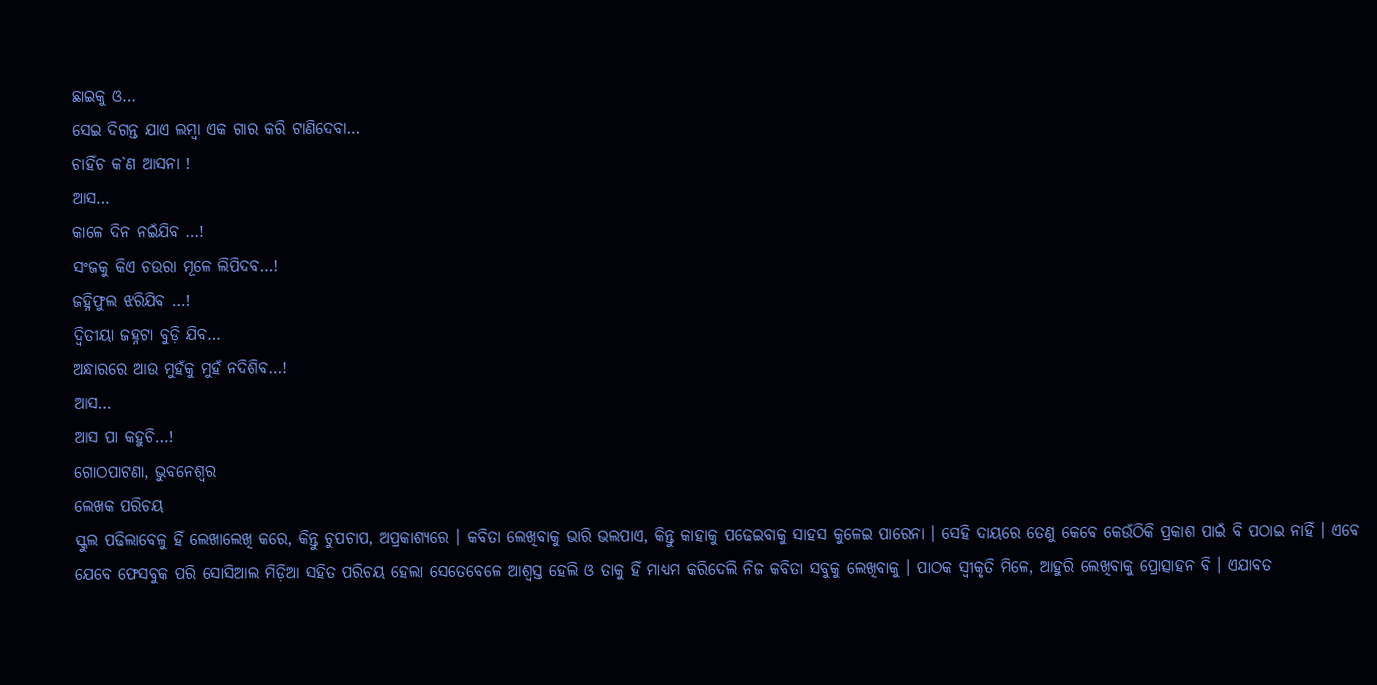ଛାଇକୁ ଓ…
ସେଇ ଦିଗନ୍ତ ଯାଏ ଲମ୍ବା ଏକ ଗାର କରି ଟାଣିଦେବା…
ଚାହିଁଚ କ`ଣ ଆସନା !
ଆସ…
କାଳେ ଦିନ ନଇଁଯିବ …!
ସଂଜକୁ କିଏ ଚଉରା ମୂଳେ ଲିପିଦବ…!
ଜହ୍ନିଫୁଲ ଝରିଯିବ …!
ଦ୍ୱିତୀୟା ଜହ୍ନଟା ବୁଡ଼ି ଯିବ…
ଅନ୍ଧାରରେ ଆଉ ମୁହଁକୁ ମୁହଁ ନଦିଶିବ…!
ଆସ…
ଆସ ପା କହୁଚି…!
ଗୋଠପାଟଣା, ଭୁବନେଶ୍ଵର
ଲେଖକ ପରିଚୟ
ସ୍କୁଲ ପଢିଲାବେଳୁ ହିଁ ଲେଖାଲେଖି କରେ, କିନ୍ତୁ ଚୁପଚାପ, ଅପ୍ରକାଶ୍ୟରେ । କବିତା ଲେଖିବାକୁ ଭାରି ଭଲପାଏ, କିନ୍ତୁ କାହାକୁ ପଢେଇବାକୁ ସାହସ କୁଳେଇ ପାରେନା । ସେହି ଦାୟରେ ତେଣୁ କେବେ କେଉଁଠିକି ପ୍ରକାଶ ପାଇଁ ବି ପଠାଇ ନାହିଁ । ଏବେ ଯେବେ ଫେସବୁକ ପରି ସୋସିଆଲ ମିଡ଼ିଆ ସହିତ ପରିଚୟ ହେଲା ସେତେବେଳେ ଆଶ୍ଵସ୍ତ ହେଲି ଓ ତାକୁ ହିଁ ମାଧ୍ୟମ କରିଦେଲି ନିଜ କବିତା ସବୁକୁ ଲେଖିବାକୁ । ପାଠକ ସ୍ୱୀକୃତି ମିଳେ, ଆହୁରି ଲେଖିବାକୁ ପ୍ରୋତ୍ସାହନ ବି । ଏଯାବତ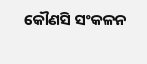କୌଣସି ସଂକଳନ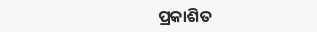ପ୍ରକାଶିତ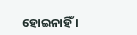ହୋଇନାହିଁ ।